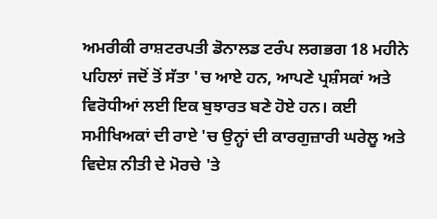ਅਮਰੀਕੀ ਰਾਸ਼ਟਰਪਤੀ ਡੋਨਾਲਡ ਟਰੰਪ ਲਗਭਗ 18 ਮਹੀਨੇ ਪਹਿਲਾਂ ਜਦੋਂ ਤੋਂ ਸੱਤਾ 'ਚ ਆਏ ਹਨ, ਆਪਣੇ ਪ੍ਰਸ਼ੰਸਕਾਂ ਅਤੇ ਵਿਰੋਧੀਆਂ ਲਈ ਇਕ ਬੁਝਾਰਤ ਬਣੇ ਹੋਏ ਹਨ। ਕਈ ਸਮੀਖਿਅਕਾਂ ਦੀ ਰਾਏ 'ਚ ਉਨ੍ਹਾਂ ਦੀ ਕਾਰਗੁਜ਼ਾਰੀ ਘਰੇਲੂ ਅਤੇ ਵਿਦੇਸ਼ ਨੀਤੀ ਦੇ ਮੋਰਚੇ 'ਤੇ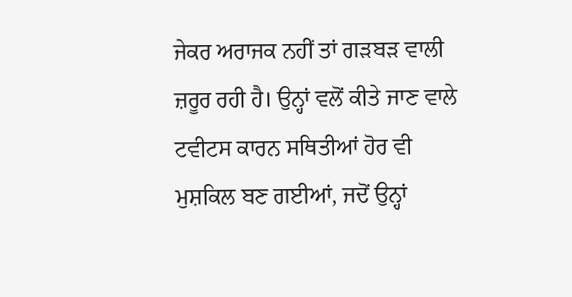ਜੇਕਰ ਅਰਾਜਕ ਨਹੀਂ ਤਾਂ ਗੜਬੜ ਵਾਲੀ ਜ਼ਰੂਰ ਰਹੀ ਹੈ। ਉਨ੍ਹਾਂ ਵਲੋਂ ਕੀਤੇ ਜਾਣ ਵਾਲੇ ਟਵੀਟਸ ਕਾਰਨ ਸਥਿਤੀਆਂ ਹੋਰ ਵੀ ਮੁਸ਼ਕਿਲ ਬਣ ਗਈਆਂ, ਜਦੋਂ ਉਨ੍ਹਾਂ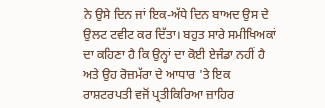ਨੇ ਉਸੇ ਦਿਨ ਜਾਂ ਇਕ-ਅੱਧੇ ਦਿਨ ਬਾਅਦ ਉਸ ਦੇ ਉਲਟ ਟਵੀਟ ਕਰ ਦਿੱਤਾ। ਬਹੁਤ ਸਾਰੇ ਸਮੀਖਿਅਕਾਂ ਦਾ ਕਹਿਣਾ ਹੈ ਕਿ ਉਨ੍ਹਾਂ ਦਾ ਕੋਈ ਏਜੰਡਾ ਨਹੀਂ ਹੈ ਅਤੇ ਉਹ ਰੋਜ਼ਮੱਰਾ ਦੇ ਆਧਾਰ 'ਤੇ ਇਕ ਰਾਸ਼ਟਰਪਤੀ ਵਜੋਂ ਪ੍ਰਤੀਕਿਰਿਆ ਜ਼ਾਹਿਰ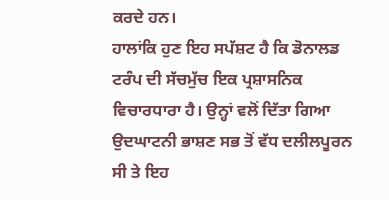ਕਰਦੇ ਹਨ।
ਹਾਲਾਂਕਿ ਹੁਣ ਇਹ ਸਪੱਸ਼ਟ ਹੈ ਕਿ ਡੋਨਾਲਡ ਟਰੰਪ ਦੀ ਸੱਚਮੁੱਚ ਇਕ ਪ੍ਰਸ਼ਾਸਨਿਕ ਵਿਚਾਰਧਾਰਾ ਹੈ। ਉਨ੍ਹਾਂ ਵਲੋਂ ਦਿੱਤਾ ਗਿਆ ਉਦਘਾਟਨੀ ਭਾਸ਼ਣ ਸਭ ਤੋਂ ਵੱਧ ਦਲੀਲਪੂਰਨ ਸੀ ਤੇ ਇਹ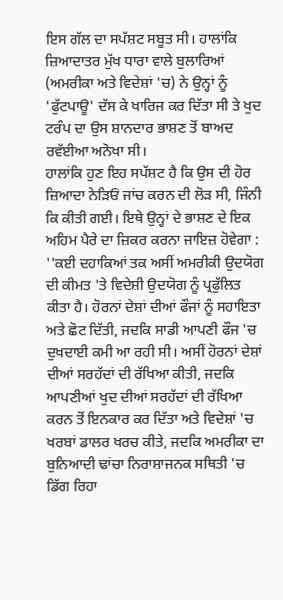ਇਸ ਗੱਲ ਦਾ ਸਪੱਸ਼ਟ ਸਬੂਤ ਸੀ। ਹਾਲਾਂਕਿ ਜ਼ਿਆਦਾਤਰ ਮੁੱਖ ਧਾਰਾ ਵਾਲੇ ਬੁਲਾਰਿਆਂ (ਅਮਰੀਕਾ ਅਤੇ ਵਿਦੇਸ਼ਾਂ 'ਚ) ਨੇ ਉਨ੍ਹਾਂ ਨੂੰ 'ਫੁੱਟਪਾਊ' ਦੱਸ ਕੇ ਖਾਰਿਜ ਕਰ ਦਿੱਤਾ ਸੀ ਤੇ ਖੁਦ ਟਰੰਪ ਦਾ ਉਸ ਸ਼ਾਨਦਾਰ ਭਾਸ਼ਣ ਤੋਂ ਬਾਅਦ ਰਵੱਈਆ ਅਨੋਖਾ ਸੀ।
ਹਾਲਾਂਕਿ ਹੁਣ ਇਹ ਸਪੱਸ਼ਟ ਹੈ ਕਿ ਉਸ ਦੀ ਹੋਰ ਜ਼ਿਆਦਾ ਨੇੜਿਓਂ ਜਾਂਚ ਕਰਨ ਦੀ ਲੋੜ ਸੀ, ਜਿੰਨੀ ਕਿ ਕੀਤੀ ਗਈ। ਇਥੇ ਉਨ੍ਹਾਂ ਦੇ ਭਾਸ਼ਣ ਦੇ ਇਕ ਅਹਿਮ ਪੈਰੇ ਦਾ ਜ਼ਿਕਰ ਕਰਨਾ ਜਾਇਜ਼ ਹੋਵੇਗਾ :
''ਕਈ ਦਹਾਕਿਆਂ ਤਕ ਅਸੀਂ ਅਮਰੀਕੀ ਉਦਯੋਗ ਦੀ ਕੀਮਤ 'ਤੇ ਵਿਦੇਸ਼ੀ ਉਦਯੋਗ ਨੂੰ ਪ੍ਰਫੁੱਲਿਤ ਕੀਤਾ ਹੈ। ਹੋਰਨਾਂ ਦੇਸ਼ਾਂ ਦੀਆਂ ਫੌਜਾਂ ਨੂੰ ਸਹਾਇਤਾ ਅਤੇ ਛੋਟ ਦਿੱਤੀ, ਜਦਕਿ ਸਾਡੀ ਆਪਣੀ ਫੌਜ 'ਚ ਦੁਖਦਾਈ ਕਮੀ ਆ ਰਹੀ ਸੀ। ਅਸੀਂ ਹੋਰਨਾਂ ਦੇਸ਼ਾਂ ਦੀਆਂ ਸਰਹੱਦਾਂ ਦੀ ਰੱਖਿਆ ਕੀਤੀ, ਜਦਕਿ ਆਪਣੀਆਂ ਖੁਦ ਦੀਆਂ ਸਰਹੱਦਾਂ ਦੀ ਰੱਖਿਆ ਕਰਨ ਤੋਂ ਇਨਕਾਰ ਕਰ ਦਿੱਤਾ ਅਤੇ ਵਿਦੇਸ਼ਾਂ 'ਚ ਖਰਬਾਂ ਡਾਲਰ ਖਰਚ ਕੀਤੇ, ਜਦਕਿ ਅਮਰੀਕਾ ਦਾ ਬੁਨਿਆਦੀ ਢਾਂਚਾ ਨਿਰਾਸ਼ਾਜਨਕ ਸਥਿਤੀ 'ਚ ਡਿੱਗ ਰਿਹਾ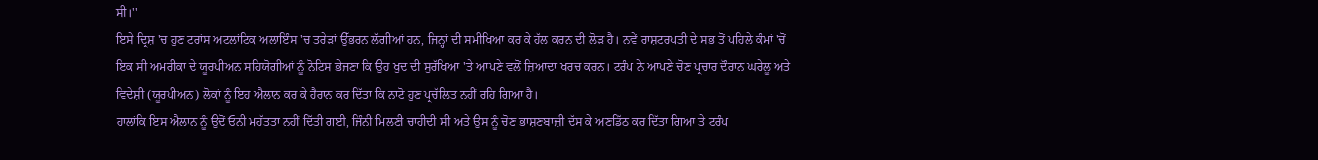ਸੀ।''
ਇਸੇ ਦ੍ਰਿਸ਼ 'ਚ ਹੁਣ ਟਰਾਂਸ ਅਟਲਾਂਟਿਕ ਅਲਾਇੰਸ 'ਚ ਤਰੇੜਾਂ ਉੱਭਰਨ ਲੱਗੀਆਂ ਹਨ, ਜਿਨ੍ਹਾਂ ਦੀ ਸਮੀਖਿਆ ਕਰ ਕੇ ਹੱਲ ਕਰਨ ਦੀ ਲੋੜ ਹੈ। ਨਵੇਂ ਰਾਸ਼ਟਰਪਤੀ ਦੇ ਸਭ ਤੋਂ ਪਹਿਲੇ ਕੰਮਾਂ 'ਚੋਂ ਇਕ ਸੀ ਅਮਰੀਕਾ ਦੇ ਯੂਰਪੀਅਨ ਸਹਿਯੋਗੀਆਂ ਨੂੰ ਨੋਟਿਸ ਭੇਜਣਾ ਕਿ ਉਹ ਖੁਦ ਦੀ ਸੁਰੱਖਿਆ 'ਤੇ ਆਪਣੇ ਵਲੋਂ ਜ਼ਿਆਦਾ ਖਰਚ ਕਰਨ। ਟਰੰਪ ਨੇ ਆਪਣੇ ਚੋਣ ਪ੍ਰਚਾਰ ਦੌਰਾਨ ਘਰੇਲੂ ਅਤੇ ਵਿਦੇਸ਼ੀ (ਯੂਰਪੀਅਨ) ਲੋਕਾਂ ਨੂੰ ਇਹ ਐਲਾਨ ਕਰ ਕੇ ਹੈਰਾਨ ਕਰ ਦਿੱਤਾ ਕਿ ਨਾਟੋ ਹੁਣ ਪ੍ਰਚੱਲਿਤ ਨਹੀਂ ਰਹਿ ਗਿਆ ਹੈ।
ਹਾਲਾਂਕਿ ਇਸ ਐਲਾਨ ਨੂੰ ਉਦੋਂ ਓਨੀ ਮਹੱਤਤਾ ਨਹੀਂ ਦਿੱਤੀ ਗਈ, ਜਿੰਨੀ ਮਿਲਣੀ ਚਾਹੀਦੀ ਸੀ ਅਤੇ ਉਸ ਨੂੰ ਚੋਣ ਭਾਸ਼ਣਬਾਜ਼ੀ ਦੱਸ ਕੇ ਅਣਡਿੱਠ ਕਰ ਦਿੱਤਾ ਗਿਆ ਤੇ ਟਰੰਪ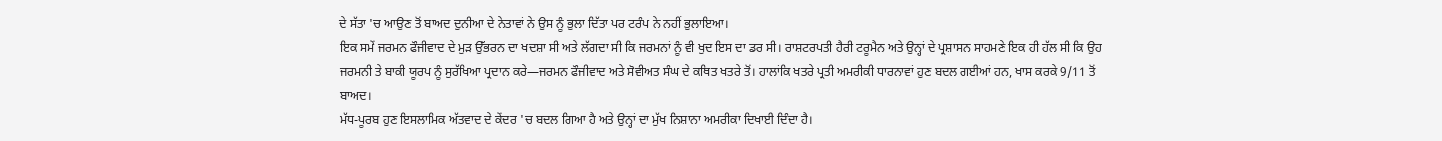ਦੇ ਸੱਤਾ 'ਚ ਆਉਣ ਤੋਂ ਬਾਅਦ ਦੁਨੀਆ ਦੇ ਨੇਤਾਵਾਂ ਨੇ ਉਸ ਨੂੰ ਭੁਲਾ ਦਿੱਤਾ ਪਰ ਟਰੰਪ ਨੇ ਨਹੀਂ ਭੁਲਾਇਆ।
ਇਕ ਸਮੇਂ ਜਰਮਨ ਫੌਜੀਵਾਦ ਦੇ ਮੁੜ ਉੱਭਰਨ ਦਾ ਖਦਸ਼ਾ ਸੀ ਅਤੇ ਲੱਗਦਾ ਸੀ ਕਿ ਜਰਮਨਾਂ ਨੂੰ ਵੀ ਖੁਦ ਇਸ ਦਾ ਡਰ ਸੀ। ਰਾਸ਼ਟਰਪਤੀ ਹੈਰੀ ਟਰੂਮੈਨ ਅਤੇ ਉਨ੍ਹਾਂ ਦੇ ਪ੍ਰਸ਼ਾਸਨ ਸਾਹਮਣੇ ਇਕ ਹੀ ਹੱਲ ਸੀ ਕਿ ਉਹ ਜਰਮਨੀ ਤੇ ਬਾਕੀ ਯੂਰਪ ਨੂੰ ਸੁਰੱਖਿਆ ਪ੍ਰਦਾਨ ਕਰੇ—ਜਰਮਨ ਫੌਜੀਵਾਦ ਅਤੇ ਸੋਵੀਅਤ ਸੰਘ ਦੇ ਕਥਿਤ ਖਤਰੇ ਤੋਂ। ਹਾਲਾਂਕਿ ਖਤਰੇ ਪ੍ਰਤੀ ਅਮਰੀਕੀ ਧਾਰਨਾਵਾਂ ਹੁਣ ਬਦਲ ਗਈਆਂ ਹਨ, ਖਾਸ ਕਰਕੇ 9/11 ਤੋਂ ਬਾਅਦ।
ਮੱਧ-ਪੂਰਬ ਹੁਣ ਇਸਲਾਮਿਕ ਅੱਤਵਾਦ ਦੇ ਕੇਂਦਰ 'ਚ ਬਦਲ ਗਿਆ ਹੈ ਅਤੇ ਉਨ੍ਹਾਂ ਦਾ ਮੁੱਖ ਨਿਸ਼ਾਨਾ ਅਮਰੀਕਾ ਦਿਖਾਈ ਦਿੰਦਾ ਹੈ।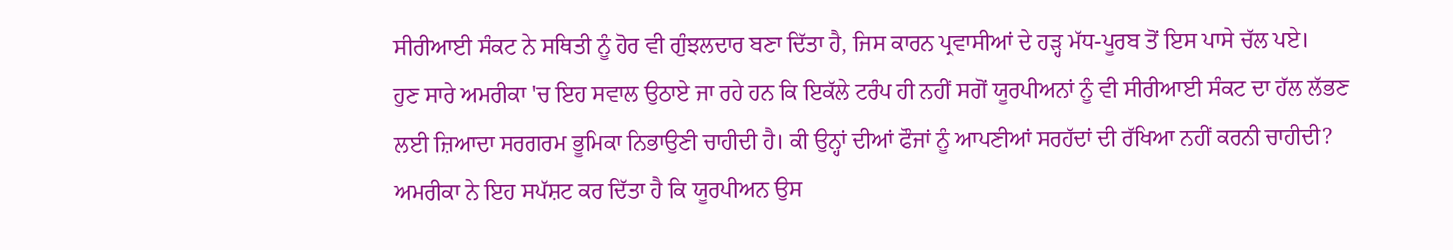ਸੀਰੀਆਈ ਸੰਕਟ ਨੇ ਸਥਿਤੀ ਨੂੰ ਹੋਰ ਵੀ ਗੁੰਝਲਦਾਰ ਬਣਾ ਦਿੱਤਾ ਹੈ, ਜਿਸ ਕਾਰਨ ਪ੍ਰਵਾਸੀਆਂ ਦੇ ਹੜ੍ਹ ਮੱਧ-ਪੂਰਬ ਤੋਂ ਇਸ ਪਾਸੇ ਚੱਲ ਪਏ।
ਹੁਣ ਸਾਰੇ ਅਮਰੀਕਾ 'ਚ ਇਹ ਸਵਾਲ ਉਠਾਏ ਜਾ ਰਹੇ ਹਨ ਕਿ ਇਕੱਲੇ ਟਰੰਪ ਹੀ ਨਹੀਂ ਸਗੋਂ ਯੂਰਪੀਅਨਾਂ ਨੂੰ ਵੀ ਸੀਰੀਆਈ ਸੰਕਟ ਦਾ ਹੱਲ ਲੱਭਣ ਲਈ ਜ਼ਿਆਦਾ ਸਰਗਰਮ ਭੂਮਿਕਾ ਨਿਭਾਉਣੀ ਚਾਹੀਦੀ ਹੈ। ਕੀ ਉਨ੍ਹਾਂ ਦੀਆਂ ਫੌਜਾਂ ਨੂੰ ਆਪਣੀਆਂ ਸਰਹੱਦਾਂ ਦੀ ਰੱਖਿਆ ਨਹੀਂ ਕਰਨੀ ਚਾਹੀਦੀ?
ਅਮਰੀਕਾ ਨੇ ਇਹ ਸਪੱਸ਼ਟ ਕਰ ਦਿੱਤਾ ਹੈ ਕਿ ਯੂਰਪੀਅਨ ਉਸ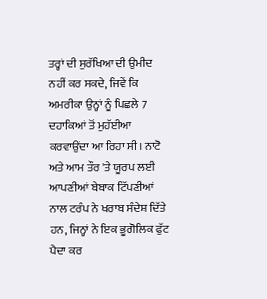ਤਰ੍ਹਾਂ ਦੀ ਸੁਰੱਖਿਆ ਦੀ ਉਮੀਦ ਨਹੀਂ ਕਰ ਸਕਦੇ, ਜਿਵੇਂ ਕਿ ਅਮਰੀਕਾ ਉਨ੍ਹਾਂ ਨੂੰ ਪਿਛਲੇ 7 ਦਹਾਕਿਆਂ ਤੋਂ ਮੁਹੱਈਆ ਕਰਵਾਉਂਦਾ ਆ ਰਿਹਾ ਸੀ। ਨਾਟੋ ਅਤੇ ਆਮ ਤੌਰ 'ਤੇ ਯੂਰਪ ਲਈ ਆਪਣੀਆਂ ਬੇਬਾਕ ਟਿੱਪਣੀਆਂ ਨਾਲ ਟਰੰਪ ਨੇ ਖਰਾਬ ਸੰਦੇਸ਼ ਦਿੱਤੇ ਹਨ, ਜਿਨ੍ਹਾਂ ਨੇ ਇਕ ਭੂਗੋਲਿਕ ਫੁੱਟ ਪੈਦਾ ਕਰ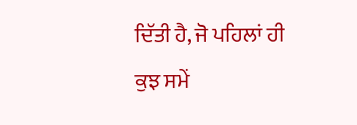ਦਿੱਤੀ ਹੈ, ਜੋ ਪਹਿਲਾਂ ਹੀ ਕੁਝ ਸਮੇਂ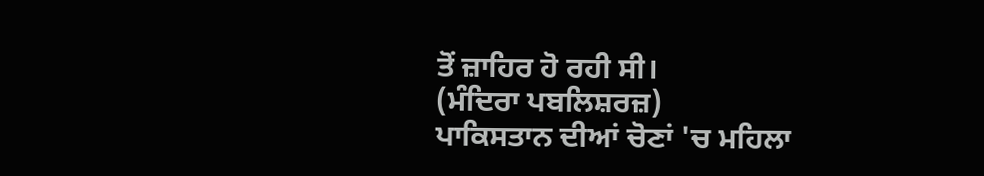ਤੋਂ ਜ਼ਾਹਿਰ ਹੋ ਰਹੀ ਸੀ।
(ਮੰਦਿਰਾ ਪਬਲਿਸ਼ਰਜ਼)
ਪਾਕਿਸਤਾਨ ਦੀਆਂ ਚੋਣਾਂ 'ਚ ਮਹਿਲਾ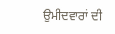ਉਮੀਦਵਾਰਾਂ ਦੀ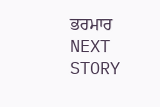ਭਰਮਾਰ
NEXT STORY